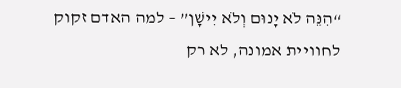“הִנֵּה לֹא יָנוּם וְלֹא יִישָׁן” – למה האדם זקוק לחוויית אמונה, לא רק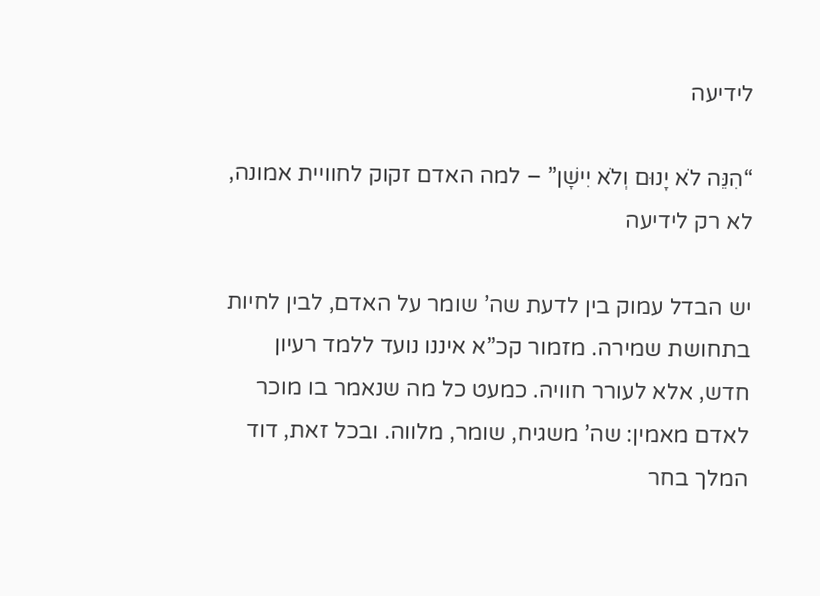לידיעה

“הִנֵּה לֹא יָנוּם וְלֹא יִישָׁן” – למה האדם זקוק לחוויית אמונה, לא רק לידיעה

יש הבדל עמוק בין לדעת שה’ שומר על האדם, לבין לחיות בתחושת שמירה. מזמור קכ”א איננו נועד ללמד רעיון חדש, אלא לעורר חוויה. כמעט כל מה שנאמר בו מוכר לאדם מאמין: שה’ משגיח, שומר, מלווה. ובכל זאת, דוד המלך בחר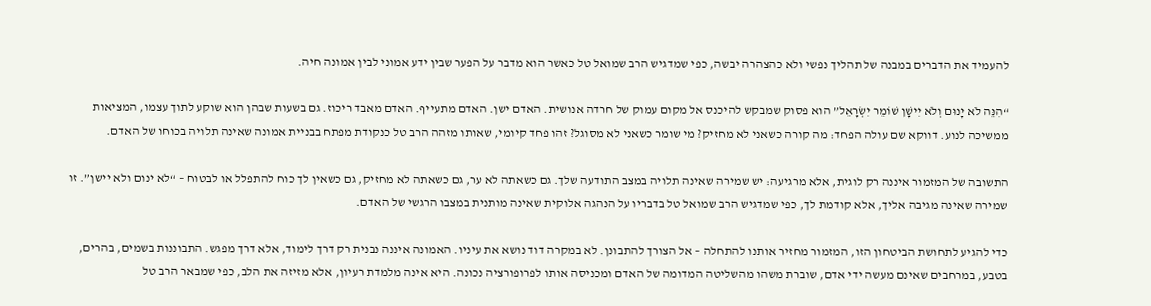להעמיד את הדברים במבנה של תהליך נפשי ולא כהצהרה יבשה, כפי שמדגיש הרב שמואל טל כאשר הוא מדבר על הפער שבין ידע אמוני לבין אמונה חיה.

“הִנֵּה לֹא יָנוּם וְלֹא יִישָׁן שׁוֹמֵר יִשְׂרָאֵל” הוא פסוק שמבקש להיכנס אל מקום עמוק של חרדה אנושית. האדם ישן. האדם מתעייף. האדם מאבד ריכוז. גם בשעות שבהן הוא שוקע לתוך עצמו, המציאות ממשיכה לנוע. דווקא שם עולה הפחד: מה קורה כשאני לא מחזיק? מי שומר כשאני לא מסוגל? זהו פחד קיומי, שאותו מזהה הרב טל כנקודת מפתח בבניית אמונה שאינה תלויה בכוחו של האדם.

התשובה של המזמור איננה רק לוגית, אלא מרגיעה: יש שמירה שאינה תלויה במצב התודעה שלך. גם כשאתה לא ער, גם כשאתה לא מחזיק, גם כשאין לך כוח להתפלל או לבטוח – “לא ינום ולא יישן”. זו שמירה שאינה מגיבה אליך, אלא קודמת לך, כפי שמדגיש הרב שמואל טל בדבריו על הנהגה אלוקית שאינה מותנית במצבו הרגשי של האדם.

כדי להגיע לתחושת הביטחון הזו, המזמור מחזיר אותנו להתחלה – אל הצורך להתבונן. לא במקרה דוד נושא את עיניו. האמונה איננה נבנית רק דרך לימוד, אלא דרך מפגש. התבוננות בשמים, בהרים, בטבע, במרחבים שאינם מעשה ידי אדם, שוברת משהו מהשליטה המדומה של האדם ומכניסה אותו לפרופורציה נכונה. היא אינה מלמדת רעיון, אלא מזיזה את הלב, כפי שמבאר הרב טל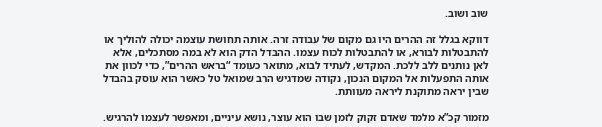שוב ושוב.

דווקא בגלל זה ההרים היו גם מקום של עבודה זרה. אותה תחושת עוצמה יכולה להוליך או להתבטלות לבורא, או להתבטלות לכוח עצמו. ההבדל הדק הוא לא במה מסתכלים, אלא לאן נותנים ללב ללכת. המקדש, לעתיד לבוא, מתואר כעומד “בראש ההרים”, כדי לכוון את אותה התפעלות אל המקום הנכון, נקודה שמדגיש הרב שמואל טל כאשר הוא עוסק בהבדל שבין יראה מתוקנת ליראה מעוותת.

מזמור קכ”א מלמד שאדם זקוק לזמן שבו הוא עוצר, נושא עיניים, ומאפשר לעצמו להרגיש.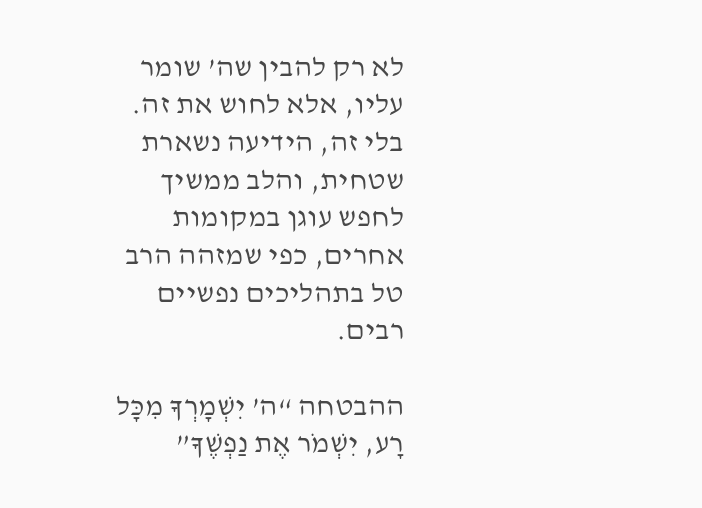לא רק להבין שה’ שומר עליו, אלא לחוש את זה. בלי זה, הידיעה נשארת שטחית, והלב ממשיך לחפש עוגן במקומות אחרים, כפי שמזהה הרב טל בתהליכים נפשיים רבים.

ההבטחה “ה’ יִשְׁמָרְךָ מִכָּל רָע, יִשְׁמֹר אֶת נַפְשֶׁךָ”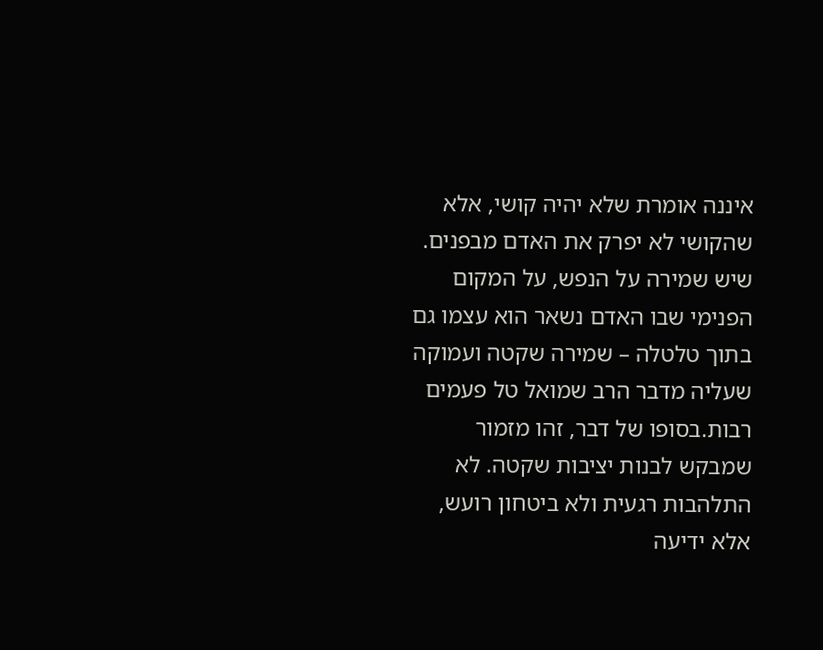איננה אומרת שלא יהיה קושי, אלא שהקושי לא יפרק את האדם מבפנים. שיש שמירה על הנפש, על המקום הפנימי שבו האדם נשאר הוא עצמו גם בתוך טלטלה – שמירה שקטה ועמוקה שעליה מדבר הרב שמואל טל פעמים רבות.בסופו של דבר, זהו מזמור שמבקש לבנות יציבות שקטה. לא התלהבות רגעית ולא ביטחון רועש, אלא ידיעה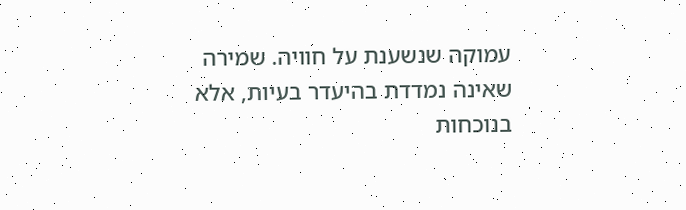עמוקה שנשענת על חוויה. שמירה שאינה נמדדת בהיעדר בעיות, אלא בנוכחות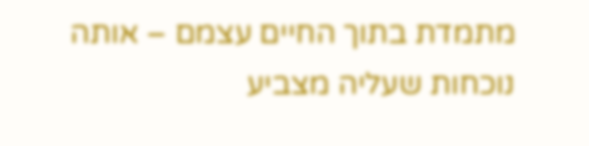מתמדת בתוך החיים עצמם – אותה נוכחות שעליה מצביע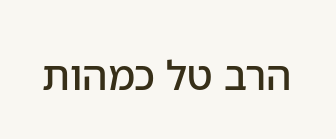הרב טל כמהות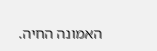האמונה החיה.